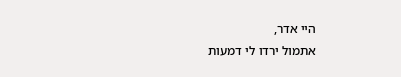היי אדר,
אתמול ירדו לי דמעות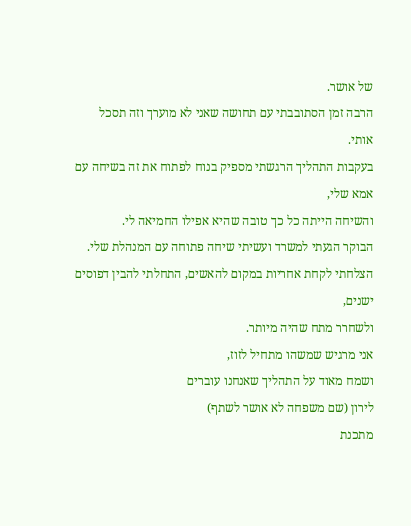של אושר.
הרבה זמן הסתובבתי עם תחושה שאני לא מוערך וזה תסכל אותי.
בעקבות התהליך הרגשתי מספיק בנוח לפתוח את זה בשיחה עם אמא שלי,
והשיחה הייתה כל כך טובה שהיא אפילו החמיאה לי.
הבוקר הגעתי למשרד ועשיתי שיחה פתוחה עם המנהלת שלי.
הצלחתי לקחת אחריות במקום להאשים, התחלתי להבין דפוסים ישנים,
ולשחרר מתח שהיה מיותר.
אני מרגיש שמשהו מתחיל לזוז,
ושמח מאוד על התהליך שאנחנו עוברים
לירון (שם משפחה לא אושר לשתף)
מתכנת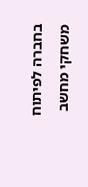בחברה לפיתוח משחקי מחשב